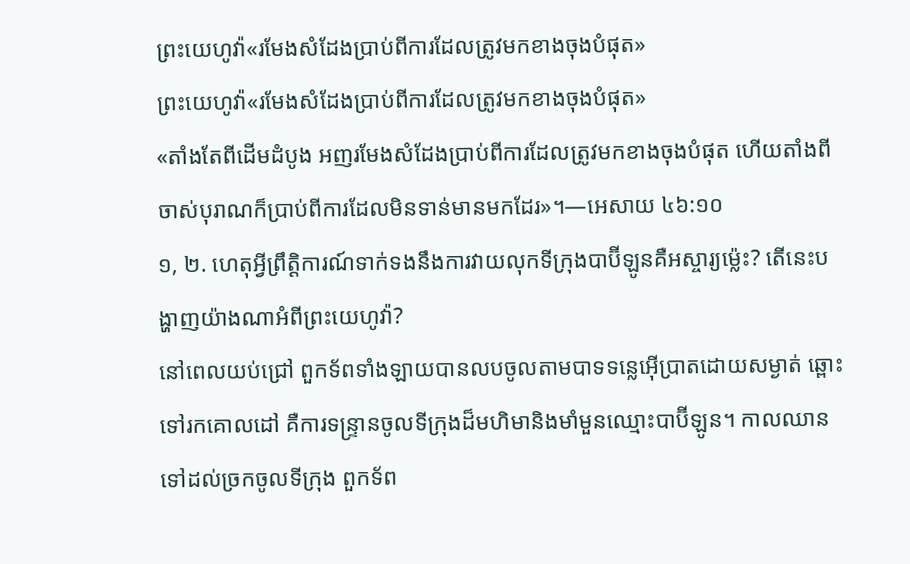ព្រះយេហូវ៉ា«រមែងសំដែងប្រាប់ពីការដែលត្រូវមកខាងចុងបំផុត»
ព្រះយេហូវ៉ា«រមែងសំដែងប្រាប់ពីការដែលត្រូវមកខាងចុងបំផុត»
«តាំងតែពីដើមដំបូង អញរមែងសំដែងប្រាប់ពីការដែលត្រូវមកខាងចុងបំផុត ហើយតាំងពីចាស់បុរាណក៏ប្រាប់ពីការដែលមិនទាន់មានមកដែរ»។—អេសាយ ៤៦:១០
១, ២. ហេតុអ្វីព្រឹត្ដិការណ៍ទាក់ទងនឹងការវាយលុកទីក្រុងបាប៊ីឡូនគឺអស្ចារ្យម្ល៉េះ? តើនេះបង្ហាញយ៉ាងណាអំពីព្រះយេហូវ៉ា?
នៅពេលយប់ជ្រៅ ពួកទ័ពទាំងឡាយបានលបចូលតាមបាទទន្លេអ៊ើប្រាតដោយសម្ងាត់ ឆ្ពោះទៅរកគោលដៅ គឺការទន្ទ្រានចូលទីក្រុងដ៏មហិមានិងមាំមួនឈ្មោះបាប៊ីឡូន។ កាលឈានទៅដល់ច្រកចូលទីក្រុង ពួកទ័ព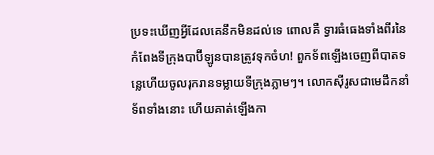ប្រទះឃើញអ្វីដែលគេនឹកមិនដល់ទេ ពោលគឺ ទ្វារធំធេងទាំងពីរនៃកំពែងទីក្រុងបាប៊ីឡូនបានត្រូវទុកចំហ! ពួកទ័ពឡើងចេញពីបាតទន្លេហើយចូលរុករានទម្លាយទីក្រុងភ្លាមៗ។ លោកស៊ីរូសជាមេដឹកនាំទ័ពទាំងនោះ ហើយគាត់ឡើងកា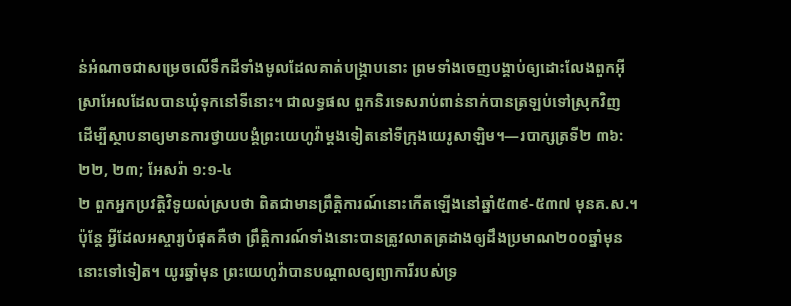ន់អំណាចជាសម្រេចលើទឹកដីទាំងមូលដែលគាត់បង្ក្រាបនោះ ព្រមទាំងចេញបង្គាប់ឲ្យដោះលែងពួកអ៊ីស្រាអែលដែលបានឃុំទុកនៅទីនោះ។ ជាលទ្ធផល ពួកនិរទេសរាប់ពាន់នាក់បានត្រឡប់ទៅស្រុកវិញ ដើម្បីស្ថាបនាឲ្យមានការថ្វាយបង្គំព្រះយេហូវ៉ាម្ដងទៀតនៅទីក្រុងយេរូសាឡិម។—របាក្សត្រទី២ ៣៦:២២, ២៣; អែសរ៉ា ១:១-៤
២ ពួកអ្នកប្រវត្ដិវិទូយល់ស្របថា ពិតជាមានព្រឹត្ដិការណ៍នោះកើតឡើងនៅឆ្នាំ៥៣៩-៥៣៧ មុនគ.ស.។ ប៉ុន្តែ អ្វីដែលអស្ចារ្យបំផុតគឺថា ព្រឹត្ដិការណ៍ទាំងនោះបានត្រូវលាតត្រដាងឲ្យដឹងប្រមាណ២០០ឆ្នាំមុននោះទៅទៀត។ យូរឆ្នាំមុន ព្រះយេហូវ៉ាបានបណ្ដាលឲ្យព្យាការីរបស់ទ្រ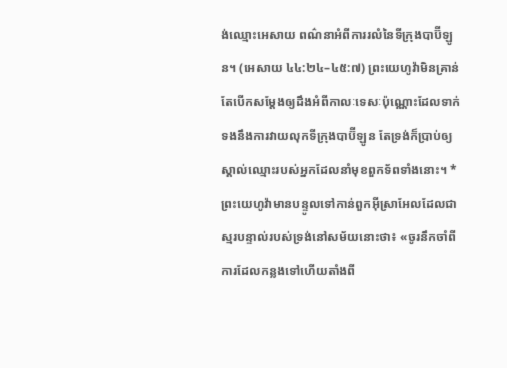ង់ឈ្មោះអេសាយ ពណ៌នាអំពីការរលំនៃទីក្រុងបាប៊ីឡូន។ (អេសាយ ៤៤:២៤–៤៥:៧) ព្រះយេហូវ៉ាមិនគ្រាន់តែបើកសម្ដែងឲ្យដឹងអំពីកាលៈទេសៈប៉ុណ្ណោះដែលទាក់ទងនឹងការវាយលុកទីក្រុងបាប៊ីឡូន តែទ្រង់ក៏ប្រាប់ឲ្យស្គាល់ឈ្មោះរបស់អ្នកដែលនាំមុខពួកទ័ពទាំងនោះ។ * ព្រះយេហូវ៉ាមានបន្ទូលទៅកាន់ពួកអ៊ីស្រាអែលដែលជាស្មរបន្ទាល់របស់ទ្រង់នៅសម័យនោះថា៖ «ចូរនឹកចាំពីការដែលកន្លងទៅហើយតាំងពី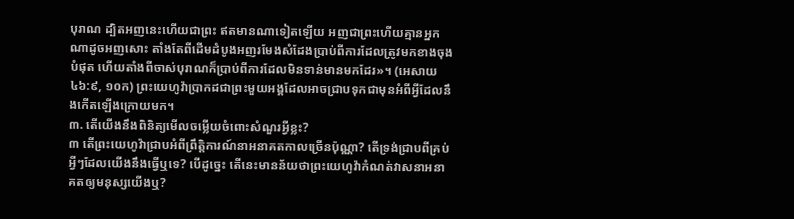បុរាណ ដ្បិតអញនេះហើយជាព្រះ ឥតមានណាទៀតឡើយ អញជាព្រះហើយគ្មានអ្នកណាដូចអញសោះ តាំងតែពីដើមដំបូងអញរមែងសំដែងប្រាប់ពីការដែលត្រូវមកខាងចុងបំផុត ហើយតាំងពីចាស់បុរាណក៏ប្រាប់ពីការដែលមិនទាន់មានមកដែរ»។ (អេសាយ ៤៦:៩, ១០ក) ព្រះយេហូវ៉ាប្រាកដជាព្រះមួយអង្គដែលអាចជ្រាបទុកជាមុនអំពីអ្វីដែលនឹងកើតឡើងក្រោយមក។
៣. តើយើងនឹងពិនិត្យមើលចម្លើយចំពោះសំណួរអ្វីខ្លះ?
៣ តើព្រះយេហូវ៉ាជ្រាបអំពីព្រឹត្ដិការណ៍នាអនាគតកាលច្រើនប៉ុណ្ណា? តើទ្រង់ជ្រាបពីគ្រប់អ្វីៗដែលយើងនឹងធ្វើឬទេ? បើដូច្នេះ តើនេះមានន័យថាព្រះយេហូវ៉ាកំណត់វាសនាអនាគតឲ្យមនុស្សយើងឬ?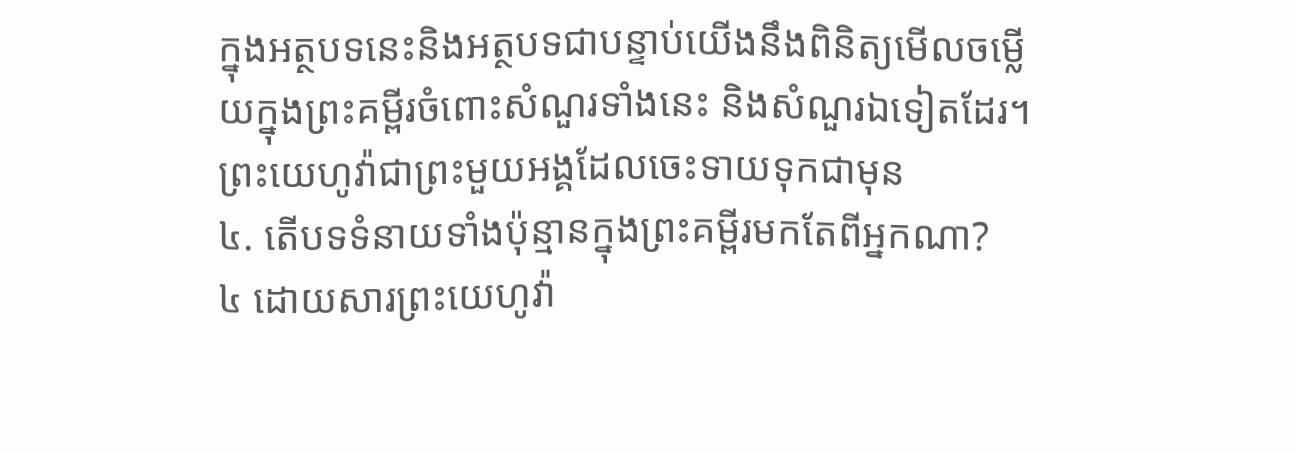ក្នុងអត្ថបទនេះនិងអត្ថបទជាបន្ទាប់យើងនឹងពិនិត្យមើលចម្លើយក្នុងព្រះគម្ពីរចំពោះសំណួរទាំងនេះ និងសំណួរឯទៀតដែរ។ព្រះយេហូវ៉ាជាព្រះមួយអង្គដែលចេះទាយទុកជាមុន
៤. តើបទទំនាយទាំងប៉ុន្មានក្នុងព្រះគម្ពីរមកតែពីអ្នកណា?
៤ ដោយសារព្រះយេហូវ៉ា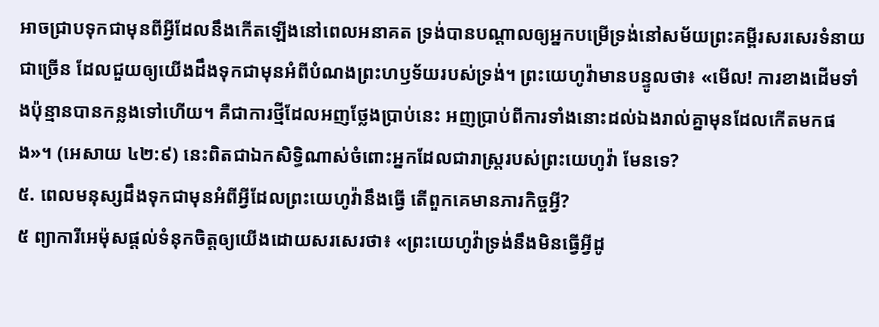អាចជ្រាបទុកជាមុនពីអ្វីដែលនឹងកើតឡើងនៅពេលអនាគត ទ្រង់បានបណ្ដាលឲ្យអ្នកបម្រើទ្រង់នៅសម័យព្រះគម្ពីរសរសេរទំនាយជាច្រើន ដែលជួយឲ្យយើងដឹងទុកជាមុនអំពីបំណងព្រះហឫទ័យរបស់ទ្រង់។ ព្រះយេហូវ៉ាមានបន្ទូលថា៖ «មើល! ការខាងដើមទាំងប៉ុន្មានបានកន្លងទៅហើយ។ គឺជាការថ្មីដែលអញថ្លែងប្រាប់នេះ អញប្រាប់ពីការទាំងនោះដល់ឯងរាល់គ្នាមុនដែលកើតមកផង»។ (អេសាយ ៤២:៩) នេះពិតជាឯកសិទ្ធិណាស់ចំពោះអ្នកដែលជារាស្ត្ររបស់ព្រះយេហូវ៉ា មែនទេ?
៥. ពេលមនុស្សដឹងទុកជាមុនអំពីអ្វីដែលព្រះយេហូវ៉ានឹងធ្វើ តើពួកគេមានភារកិច្ចអ្វី?
៥ ព្យាការីអេម៉ុសផ្ដល់ទំនុកចិត្តឲ្យយើងដោយសរសេរថា៖ «ព្រះយេហូវ៉ាទ្រង់នឹងមិនធ្វើអ្វីដូ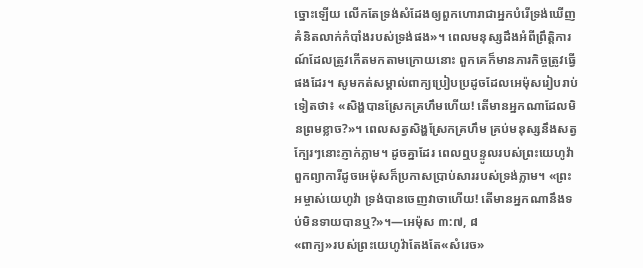ច្នោះឡើយ លើកតែទ្រង់សំដែងឲ្យពួកហោរាជាអ្នកបំរើទ្រង់ឃើញគំនិតលាក់កំបាំងរបស់ទ្រង់ផង»។ ពេលមនុស្សដឹងអំពីព្រឹត្ដិការណ៍ដែលត្រូវកើតមកតាមក្រោយនោះ ពួកគេក៏មានភារកិច្ចត្រូវធ្វើផងដែរ។ សូមកត់សម្គាល់ពាក្យប្រៀបប្រដូចដែលអេម៉ុសរៀបរាប់ទៀតថា៖ «សិង្ហបានស្រែកគ្រហឹមហើយ! តើមានអ្នកណាដែលមិនព្រមខ្លាច?»។ ពេលសត្វសិង្ហស្រែកគ្រហឹម គ្រប់មនុស្សនឹងសត្វក្បែរៗនោះភ្ញាក់ភ្លាម។ ដូចគ្នាដែរ ពេលឮបន្ទូលរបស់ព្រះយេហូវ៉ា ពួកព្យាការីដូចអេម៉ុសក៏ប្រកាសប្រាប់សាររបស់ទ្រង់ភ្លាម។ «ព្រះអម្ចាស់យេហូវ៉ា ទ្រង់បានចេញវាចាហើយ! តើមានអ្នកណានឹងទប់មិនទាយបានឬ?»។—អេម៉ុស ៣:៧, ៨
«ពាក្យ»របស់ព្រះយេហូវ៉ាតែងតែ«សំរេច»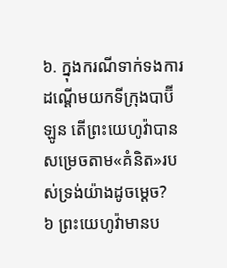៦. ក្នុងករណីទាក់ទងការដណ្ដើមយកទីក្រុងបាប៊ីឡូន តើព្រះយេហូវ៉ាបានសម្រេចតាម«គំនិត»របស់ទ្រង់យ៉ាងដូចម្ដេច?
៦ ព្រះយេហូវ៉ាមានប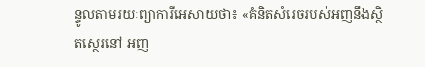ន្ទូលតាមរយៈព្យាការីអេសាយថា៖ «គំនិតសំរេចរបស់អញនឹងស្ថិតស្ថេរនៅ អញ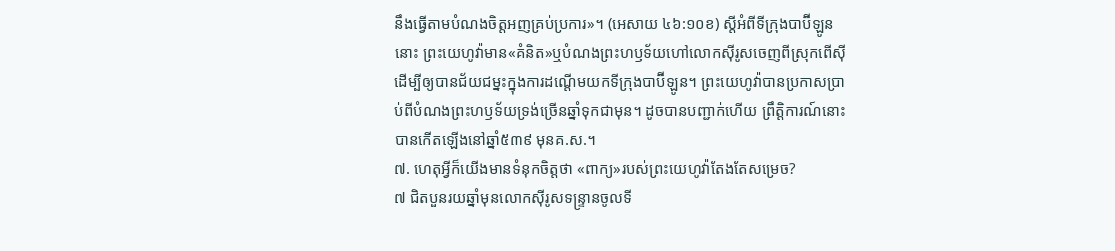នឹងធ្វើតាមបំណងចិត្តអញគ្រប់ប្រការ»។ (អេសាយ ៤៦:១០ខ) ស្តីអំពីទីក្រុងបាប៊ីឡូននោះ ព្រះយេហូវ៉ាមាន«គំនិត»ឬបំណងព្រះហឫទ័យហៅលោកស៊ីរូសចេញពីស្រុកពើស៊ី ដើម្បីឲ្យបានជ័យជម្នះក្នុងការដណ្ដើមយកទីក្រុងបាប៊ីឡូន។ ព្រះយេហូវ៉ាបានប្រកាសប្រាប់ពីបំណងព្រះហឫទ័យទ្រង់ច្រើនឆ្នាំទុកជាមុន។ ដូចបានបញ្ជាក់ហើយ ព្រឹត្ដិការណ៍នោះបានកើតឡើងនៅឆ្នាំ៥៣៩ មុនគ.ស.។
៧. ហេតុអ្វីក៏យើងមានទំនុកចិត្តថា «ពាក្យ»របស់ព្រះយេហូវ៉ាតែងតែសម្រេច?
៧ ជិតបួនរយឆ្នាំមុនលោកស៊ីរូសទន្ទ្រានចូលទី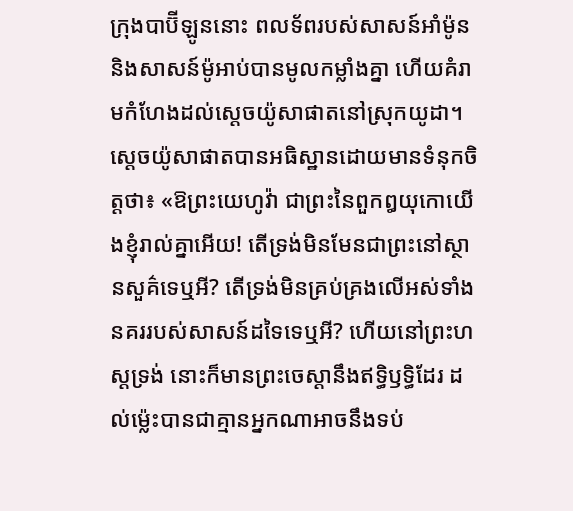ក្រុងបាប៊ីឡូននោះ ពលទ័ពរបស់សាសន៍អាំម៉ូននិងសាសន៍ម៉ូអាប់បានមូលកម្លាំងគ្នា ហើយគំរាមកំហែងដល់ស្តេចយ៉ូសាផាតនៅស្រុកយូដា។ ស្តេចយ៉ូសាផាតបានអធិស្ឋានដោយមានទំនុកចិត្តថា៖ «ឱព្រះយេហូវ៉ា ជាព្រះនៃពួកឰយុកោយើងខ្ញុំរាល់គ្នាអើយ! តើទ្រង់មិនមែនជាព្រះនៅស្ថានសួគ៌ទេឬអី? តើទ្រង់មិនគ្រប់គ្រងលើអស់ទាំងនគររបស់សាសន៍ដទៃទេឬអី? ហើយនៅព្រះហស្តទ្រង់ នោះក៏មានព្រះចេស្ដានឹងឥទ្ធិឫទ្ធិដែរ ដល់ម្ល៉េះបានជាគ្មានអ្នកណាអាចនឹងទប់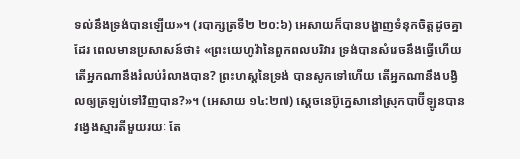ទល់នឹងទ្រង់បានឡើយ»។ (របាក្សត្រទី២ ២០:៦) អេសាយក៏បានបង្ហាញទំនុកចិត្តដូចគ្នាដែរ ពេលមានប្រសាសន៍ថា៖ «ព្រះយេហូវ៉ានៃពួកពលបរិវារ ទ្រង់បានសំរេចនឹងធ្វើហើយ តើអ្នកណានឹងរំលប់រំលាងបាន? ព្រះហស្តនៃទ្រង់ បានសូកទៅហើយ តើអ្នកណានឹងបង្វិលឲ្យត្រឡប់ទៅវិញបាន?»។ (អេសាយ ១៤:២៧) ស្តេចនេប៊ូក្នេសានៅស្រុកបាប៊ីឡូនបានវង្វេងស្មារតីមួយរយៈ តែ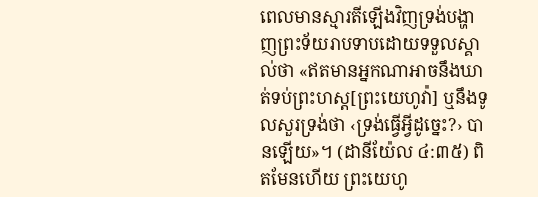ពេលមានស្មារតីឡើងវិញទ្រង់បង្ហាញព្រះទ័យរាបទាបដោយទទួលស្គាល់ថា «ឥតមានអ្នកណាអាចនឹងឃាត់ទប់ព្រះហស្ត[ព្រះយេហូវ៉ា] ឬនឹងទូលសួរទ្រង់ថា ‹ទ្រង់ធ្វើអ្វីដូច្នេះ?› បានឡើយ»។ (ដានីយ៉ែល ៤:៣៥) ពិតមែនហើយ ព្រះយេហូ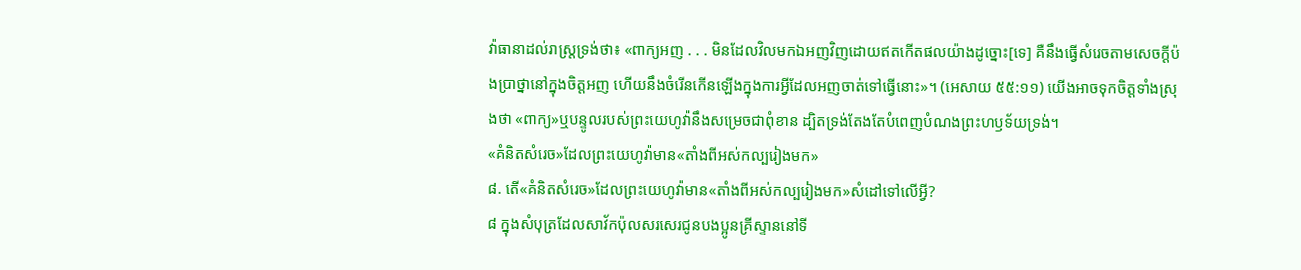វ៉ាធានាដល់រាស្ត្រទ្រង់ថា៖ «ពាក្យអញ . . . មិនដែលវិលមកឯអញវិញដោយឥតកើតផលយ៉ាងដូច្នោះ[ទេ] គឺនឹងធ្វើសំរេចតាមសេចក្ដីប៉ងប្រាថ្នានៅក្នុងចិត្តអញ ហើយនឹងចំរើនកើនឡើងក្នុងការអ្វីដែលអញចាត់ទៅធ្វើនោះ»។ (អេសាយ ៥៥:១១) យើងអាចទុកចិត្តទាំងស្រុងថា «ពាក្យ»ឬបន្ទូលរបស់ព្រះយេហូវ៉ានឹងសម្រេចជាពុំខាន ដ្បិតទ្រង់តែងតែបំពេញបំណងព្រះហឫទ័យទ្រង់។
«គំនិតសំរេច»ដែលព្រះយេហូវ៉ាមាន«តាំងពីអស់កល្បរៀងមក»
៨. តើ«គំនិតសំរេច»ដែលព្រះយេហូវ៉ាមាន«តាំងពីអស់កល្បរៀងមក»សំដៅទៅលើអ្វី?
៨ ក្នុងសំបុត្រដែលសាវ័កប៉ុលសរសេរជូនបងប្អូនគ្រីស្ទាននៅទី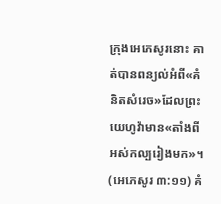ក្រុងអេភេសូរនោះ គាត់បានពន្យល់អំពី«គំនិតសំរេច»ដែលព្រះយេហូវ៉ាមាន«តាំងពីអស់កល្បរៀងមក»។ (អេភេសូរ ៣:១១) គំ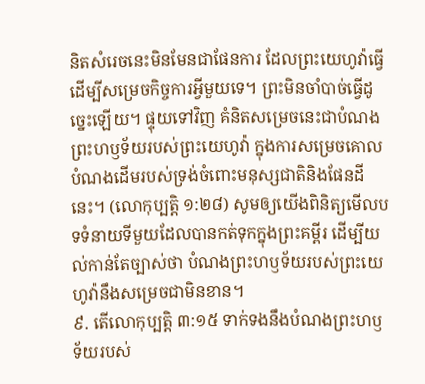និតសំរេចនេះមិនមែនជាផែនការ ដែលព្រះយេហូវ៉ាធ្វើដើម្បីសម្រេចកិច្ចការអ្វីមួយទេ។ ព្រះមិនចាំបាច់ធ្វើដូច្នេះឡើយ។ ផ្ទុយទៅវិញ គំនិតសម្រេចនេះជាបំណងព្រះហឫទ័យរបស់ព្រះយេហូវ៉ា ក្នុងការសម្រេចគោលបំណងដើមរបស់ទ្រង់ចំពោះមនុស្សជាតិនិងផែនដីនេះ។ (លោកុប្បត្តិ ១:២៨) សូមឲ្យយើងពិនិត្យមើលបទទំនាយទីមួយដែលបានកត់ទុកក្នុងព្រះគម្ពីរ ដើម្បីយល់កាន់តែច្បាស់ថា បំណងព្រះហឫទ័យរបស់ព្រះយេហូវ៉ានឹងសម្រេចជាមិនខាន។
៩. តើលោកុប្បត្តិ ៣:១៥ ទាក់ទងនឹងបំណងព្រះហឫទ័យរបស់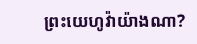ព្រះយេហូវ៉ាយ៉ាងណា?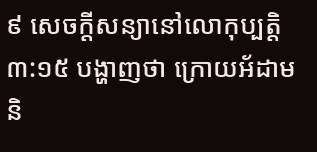៩ សេចក្ដីសន្យានៅលោកុប្បត្តិ ៣:១៥ បង្ហាញថា ក្រោយអ័ដាមនិ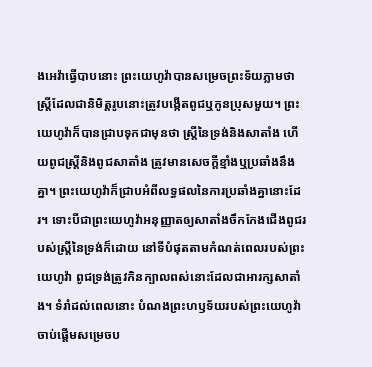ងអេវ៉ាធ្វើបាបនោះ ព្រះយេហូវ៉ាបានសម្រេចព្រះទ័យភ្លាមថា ស្ត្រីដែលជានិមិត្តរូបនោះត្រូវបង្កើតពូជឬកូនប្រុសមួយ។ ព្រះយេហូវ៉ាក៏បានជ្រាបទុកជាមុនថា ស្ត្រីនៃទ្រង់និងសាតាំង ហើយពូជស្ត្រីនិងពូជសាតាំង ត្រូវមានសេចក្ដីខ្មាំងឬប្រឆាំងនឹងគ្នា។ ព្រះយេហូវ៉ាក៏ជ្រាបអំពីលទ្ធផលនៃការប្រឆាំងគ្នានោះដែរ។ ទោះបីជាព្រះយេហូវ៉ាអនុញ្ញាតឲ្យសាតាំងចឹកកែងជើងពូជរបស់ស្ត្រីនៃទ្រង់ក៏ដោយ នៅទីបំផុតតាមកំណត់ពេលរបស់ព្រះយេហូវ៉ា ពូជទ្រង់ត្រូវកិនក្បាលពស់នោះដែលជាអារក្សសាតាំង។ ទំរាំដល់ពេលនោះ បំណងព្រះហឫទ័យរបស់ព្រះយេហូវ៉ាចាប់ផ្ដើមសម្រេចប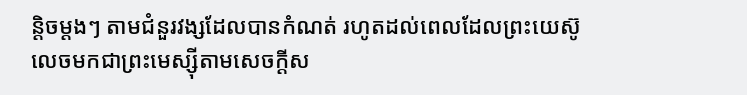ន្ដិចម្ដងៗ តាមជំនួរវង្សដែលបានកំណត់ រហូតដល់ពេលដែលព្រះយេស៊ូលេចមកជាព្រះមេស្ស៊ីតាមសេចក្ដីស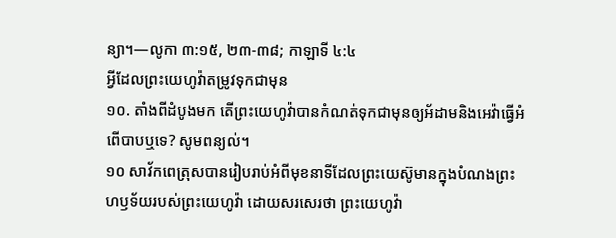ន្យា។—លូកា ៣:១៥, ២៣-៣៨; កាឡាទី ៤:៤
អ្វីដែលព្រះយេហូវ៉ាតម្រូវទុកជាមុន
១០. តាំងពីដំបូងមក តើព្រះយេហូវ៉ាបានកំណត់ទុកជាមុនឲ្យអ័ដាមនិងអេវ៉ាធ្វើអំពើបាបឬទេ? សូមពន្យល់។
១០ សាវ័កពេត្រុសបានរៀបរាប់អំពីមុខនាទីដែលព្រះយេស៊ូមានក្នុងបំណងព្រះហឫទ័យរបស់ព្រះយេហូវ៉ា ដោយសរសេរថា ព្រះយេហូវ៉ា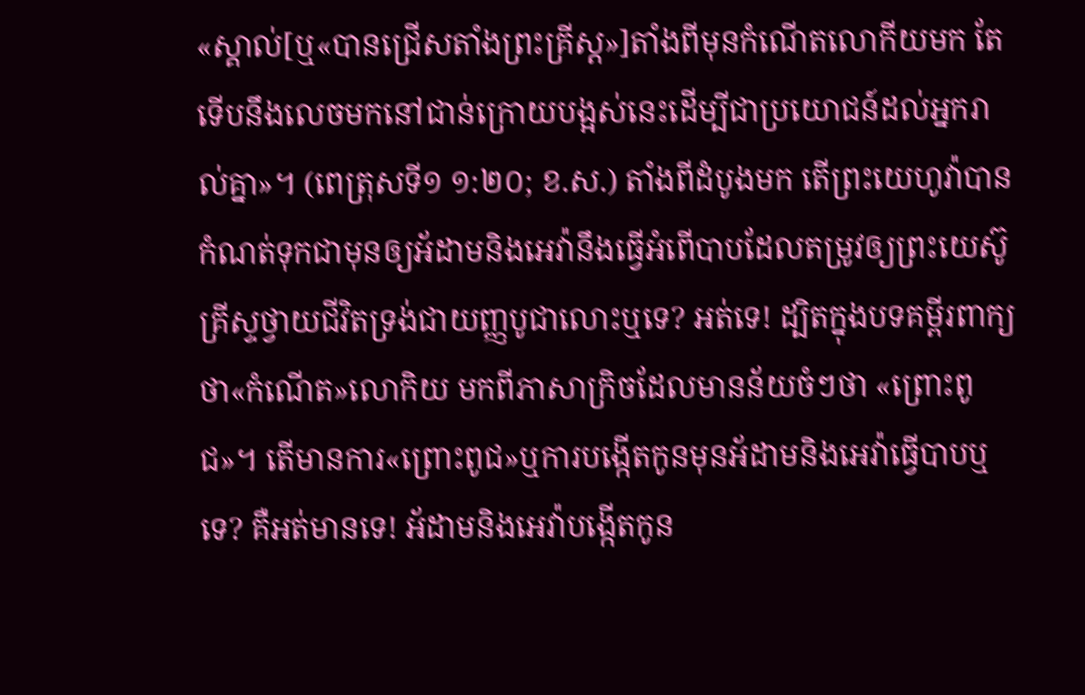«ស្គាល់[ឬ«បានជ្រើសតាំងព្រះគ្រីស្ត»]តាំងពីមុនកំណើតលោកីយមក តែទើបនឹងលេចមកនៅជាន់ក្រោយបង្អស់នេះដើម្បីជាប្រយោជន៍ដល់អ្នករាល់គ្នា»។ (ពេត្រុសទី១ ១:២០; ខ.ស.) តាំងពីដំបូងមក តើព្រះយេហូវ៉ាបានកំណត់ទុកជាមុនឲ្យអ័ដាមនិងអេវ៉ានឹងធ្វើអំពើបាបដែលតម្រូវឲ្យព្រះយេស៊ូគ្រីស្ទថ្វាយជីវិតទ្រង់ជាយញ្ញបូជាលោះឬទេ? អត់ទេ! ដ្បិតក្នុងបទគម្ពីរពាក្យថា«កំណើត»លោកិយ មកពីភាសាក្រិចដែលមានន័យចំៗថា «ព្រោះពូជ»។ តើមានការ«ព្រោះពូជ»ឬការបង្កើតកូនមុនអ័ដាមនិងអេវ៉ាធ្វើបាបឬទេ? គឺអត់មានទេ! អ័ដាមនិងអេវ៉ាបង្កើតកូន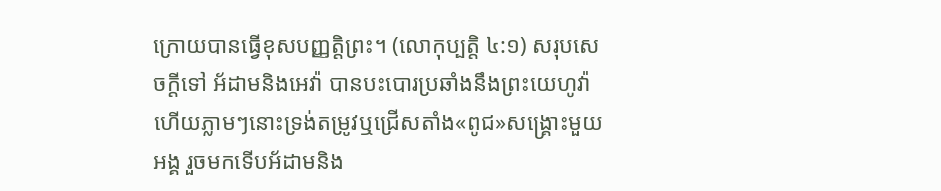ក្រោយបានធ្វើខុសបញ្ញត្ដិព្រះ។ (លោកុប្បត្តិ ៤:១) សរុបសេចក្ដីទៅ អ័ដាមនិងអេវ៉ា បានបះបោរប្រឆាំងនឹងព្រះយេហូវ៉ា ហើយភ្លាមៗនោះទ្រង់តម្រូវឬជ្រើសតាំង«ពូជ»សង្គ្រោះមួយអង្គ រួចមកទើបអ័ដាមនិង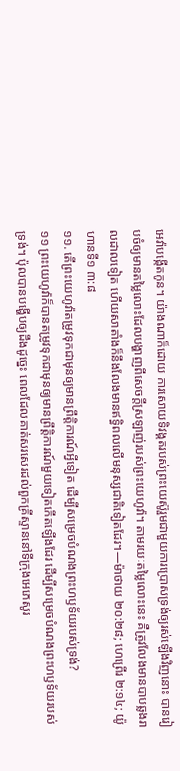អេវ៉ាបង្កើតកូន។ យ៉ាងណាក៏ដោយ ការសោយទិវង្គតរបស់ព្រះយេស៊ូរួមជាមួយការប្រោសទ្រង់ឲ្យរស់ឡើងវិញនោះ បានរៀបចំឲ្យមានតម្លៃលោះដែលបង្ហាញពីសេចក្ដីស្រឡាញ់របស់ព្រះយេហូវ៉ា។ តាមរយៈតម្លៃលោះនេះ គឺត្រូវលែងមានបាបឆ្លងរាលដាលទៀត ហើយសាតាំងក៏នឹងលែងមានឥទ្ធិពលលើមនុស្សជាតិទៀតដែរ។—ម៉ាថាយ ២០:២៨; ហេព្រើរ ២:១៤; យ៉ូហានទី១ ៣:៨
១១. តើព្រះយេហូវ៉ាតម្រូវទុកជាមុនឲ្យមានព្រឹត្ដិការណ៍អ្វីទៀត ដើម្បីសម្រេចបំណងព្រះហឫទ័យរបស់ទ្រង់?
១១ ព្រះយេហូវ៉ាក៏បានតម្រូវទុកជាមុនឲ្យមានព្រឹត្ដិការណ៍មួយទៀតកើតឡើងដែរ ដើម្បីសម្រេចបំណងព្រះហឫទ័យរបស់ទ្រង់។ ប៉ុលបានបង្ហើបឲ្យដឹងដូច្នេះ ពេលដែលគាត់សរសេរដល់ពួកគ្រីស្ទាននៅទីក្រុងអេភេសូរ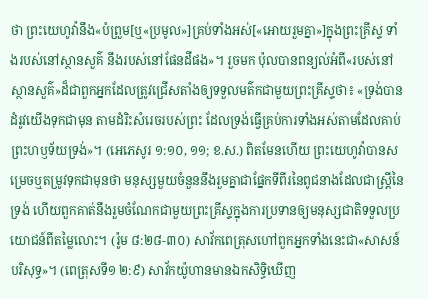ថា ព្រះយេហូវ៉ានឹង«បំព្រួម[ឬ«ប្រមូល»]គ្រប់ទាំងអស់[«អោយរួមគ្នា»]ក្នុងព្រះគ្រីស្ទ ទាំងរបស់នៅស្ថានសួគ៌ នឹងរបស់នៅផែនដីផង»។ រួចមក ប៉ុលបានពន្យល់អំពី«របស់នៅស្ថានសួគ៌»ដ៏ជាពួកអ្នកដែលត្រូវជ្រើសតាំងឲ្យទទួលមត៌កជាមួយព្រះគ្រីស្ទថា៖ «ទ្រង់បានដំរូវយើងទុកជាមុន តាមដំរិះសំរេចរបស់ព្រះ ដែលទ្រង់ធ្វើគ្រប់ការទាំងអស់តាមដែលគាប់ព្រះហឫទ័យទ្រង់»។ (អេភេសូរ ១:១០, ១១; ខ.ស.) ពិតមែនហើយ ព្រះយេហូវ៉ាបានសម្រេចឬតម្រូវទុកជាមុនថា មនុស្សមួយចំនួននឹងរួមគ្នាជាផ្នែកទីពីរនៃពូជនាងដែលជាស្ត្រីនៃទ្រង់ ហើយពួកគាត់នឹងរួមចំណែកជាមួយព្រះគ្រីស្ទក្នុងការប្រទានឲ្យមនុស្សជាតិទទួលប្រយោជន៍ពីតម្លៃលោះ។ (រ៉ូម ៨:២៨-៣០) សាវ័កពេត្រុសហៅពួកអ្នកទាំងនេះជា«សាសន៍បរិសុទ្ធ»។ (ពេត្រុសទី១ ២:៩) សាវ័កយ៉ូហានមានឯកសិទ្ធិឃើញ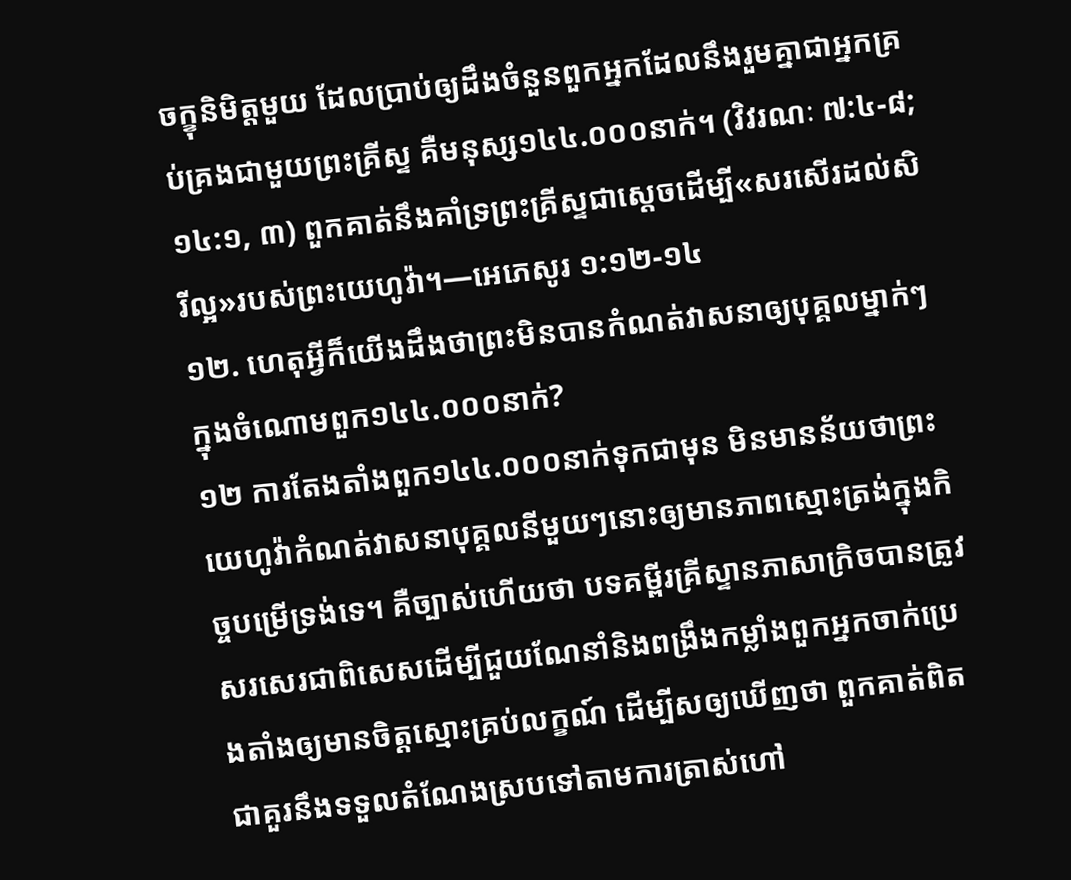ចក្ខុនិមិត្តមួយ ដែលប្រាប់ឲ្យដឹងចំនួនពួកអ្នកដែលនឹងរួមគ្នាជាអ្នកគ្រប់គ្រងជាមួយព្រះគ្រីស្ទ គឺមនុស្ស១៤៤.០០០នាក់។ (វិវរណៈ ៧:៤-៨; ១៤:១, ៣) ពួកគាត់នឹងគាំទ្រព្រះគ្រីស្ទជាស្តេចដើម្បី«សរសើរដល់សិរីល្អ»របស់ព្រះយេហូវ៉ា។—អេភេសូរ ១:១២-១៤
១២. ហេតុអ្វីក៏យើងដឹងថាព្រះមិនបានកំណត់វាសនាឲ្យបុគ្គលម្នាក់ៗក្នុងចំណោមពួក១៤៤.០០០នាក់?
១២ ការតែងតាំងពួក១៤៤.០០០នាក់ទុកជាមុន មិនមានន័យថាព្រះយេហូវ៉ាកំណត់វាសនាបុគ្គលនីមួយៗនោះឲ្យមានភាពស្មោះត្រង់ក្នុងកិច្ចបម្រើទ្រង់ទេ។ គឺច្បាស់ហើយថា បទគម្ពីរគ្រីស្ទានភាសាក្រិចបានត្រូវសរសេរជាពិសេសដើម្បីជួយណែនាំនិងពង្រឹងកម្លាំងពួកអ្នកចាក់ប្រេងតាំងឲ្យមានចិត្តស្មោះគ្រប់លក្ខណ៍ ដើម្បីសឲ្យឃើញថា ពួកគាត់ពិតជាគួរនឹងទទួលតំណែងស្របទៅតាមការត្រាស់ហៅ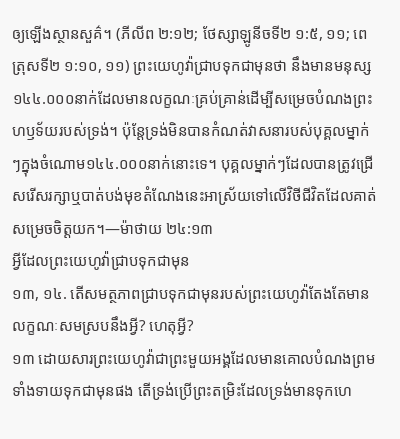ឲ្យឡើងស្ថានសួគ៌។ (ភីលីព ២:១២; ថែស្សាឡូនីចទី២ ១:៥, ១១; ពេត្រុសទី២ ១:១០, ១១) ព្រះយេហូវ៉ាជ្រាបទុកជាមុនថា នឹងមានមនុស្ស១៤៤.០០០នាក់ដែលមានលក្ខណៈគ្រប់គ្រាន់ដើម្បីសម្រេចបំណងព្រះហឫទ័យរបស់ទ្រង់។ ប៉ុន្តែទ្រង់មិនបានកំណត់វាសនារបស់បុគ្គលម្នាក់ៗក្នុងចំណោម១៤៤.០០០នាក់នោះទេ។ បុគ្គលម្នាក់ៗដែលបានត្រូវជ្រើសរើសរក្សាឬបាត់បង់មុខតំណែងនេះអាស្រ័យទៅលើវិថីជីវិតដែលគាត់សម្រេចចិត្តយក។—ម៉ាថាយ ២៤:១៣
អ្វីដែលព្រះយេហូវ៉ាជ្រាបទុកជាមុន
១៣, ១៤. តើសមត្ថភាពជ្រាបទុកជាមុនរបស់ព្រះយេហូវ៉ាតែងតែមានលក្ខណៈសមស្របនឹងអ្វី? ហេតុអ្វី?
១៣ ដោយសារព្រះយេហូវ៉ាជាព្រះមួយអង្គដែលមានគោលបំណងព្រមទាំងទាយទុកជាមុនផង តើទ្រង់ប្រើព្រះតម្រិះដែលទ្រង់មានទុកហេ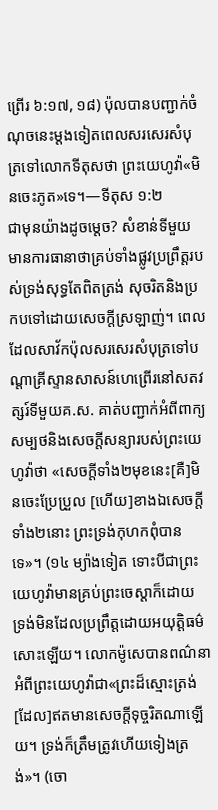ព្រើរ ៦:១៧, ១៨) ប៉ុលបានបញ្ជាក់ចំណុចនេះម្ដងទៀតពេលសរសេរសំបុត្រទៅលោកទីតុសថា ព្រះយេហូវ៉ា«មិនចេះភូត»ទេ។—ទីតុស ១:២
ជាមុនយ៉ាងដូចម្ដេច? សំខាន់ទីមួយ មានការធានាថាគ្រប់ទាំងផ្លូវប្រព្រឹត្តរបស់ទ្រង់សុទ្ធតែពិតត្រង់ សុចរិតនិងប្រកបទៅដោយសេចក្ដីស្រឡាញ់។ ពេលដែលសាវ័កប៉ុលសរសេរសំបុត្រទៅបណ្ដាគ្រីស្ទានសាសន៍ហេព្រើរនៅសតវត្សរ៍ទីមួយគ.ស. គាត់បញ្ជាក់អំពីពាក្យសម្បថនិងសេចក្ដីសន្យារបស់ព្រះយេហូវ៉ាថា «សេចក្ដីទាំង២មុខនេះ[គឺ]មិនចេះប្រែប្រួល [ហើយ]ខាងឯសេចក្ដីទាំង២នោះ ព្រះទ្រង់កុហកពុំបានទេ»។ (១៤ ម្យ៉ាងទៀត ទោះបីជាព្រះយេហូវ៉ាមានគ្រប់ព្រះចេស្ដាក៏ដោយ ទ្រង់មិនដែលប្រព្រឹត្តដោយអយុត្ដិធម៌សោះឡើយ។ លោកម៉ូសេបានពណ៌នាអំពីព្រះយេហូវ៉ាជា«ព្រះដ៏ស្មោះត្រង់[ដែល]ឥតមានសេចក្ដីទុច្ចរិតណាឡើយ។ ទ្រង់ក៏ត្រឹមត្រូវហើយទៀងត្រង់»។ (ចោ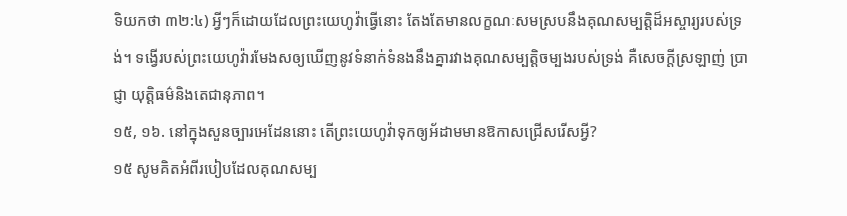ទិយកថា ៣២:៤) អ្វីៗក៏ដោយដែលព្រះយេហូវ៉ាធ្វើនោះ តែងតែមានលក្ខណៈសមស្របនឹងគុណសម្បត្ដិដ៏អស្ចារ្យរបស់ទ្រង់។ ទង្វើរបស់ព្រះយេហូវ៉ារមែងសឲ្យឃើញនូវទំនាក់ទំនងនឹងគ្នារវាងគុណសម្បត្ដិចម្បងរបស់ទ្រង់ គឺសេចក្ដីស្រឡាញ់ ប្រាជ្ញា យុត្ដិធម៌និងតេជានុភាព។
១៥, ១៦. នៅក្នុងសួនច្បារអេដែននោះ តើព្រះយេហូវ៉ាទុកឲ្យអ័ដាមមានឱកាសជ្រើសរើសអ្វី?
១៥ សូមគិតអំពីរបៀបដែលគុណសម្ប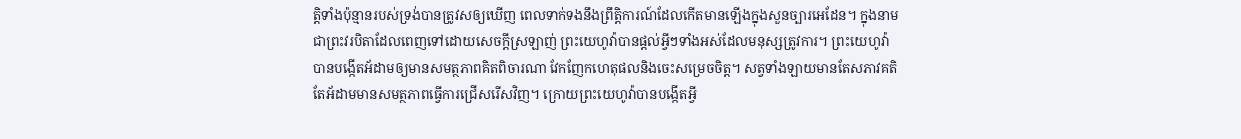ត្ដិទាំងប៉ុន្មានរបស់ទ្រង់បានត្រូវសឲ្យឃើញ ពេលទាក់ទងនឹងព្រឹត្ដិការណ៍ដែលកើតមានឡើងក្នុងសួនច្បារអេដែន។ ក្នុងនាមជាព្រះវរបិតាដែលពេញទៅដោយសេចក្ដីស្រឡាញ់ ព្រះយេហូវ៉ាបានផ្ដល់អ្វីៗទាំងអស់ដែលមនុស្សត្រូវការ។ ព្រះយេហូវ៉ាបានបង្កើតអ័ដាមឲ្យមានសមត្ថភាពគិតពិចារណា វែកញែកហេតុផលនិងចេះសម្រេចចិត្ត។ សត្វទាំងឡាយមានតែសភាវគតិ តែអ័ដាមមានសមត្ថភាពធ្វើការជ្រើសរើសវិញ។ ក្រោយព្រះយេហូវ៉ាបានបង្កើតអ្វី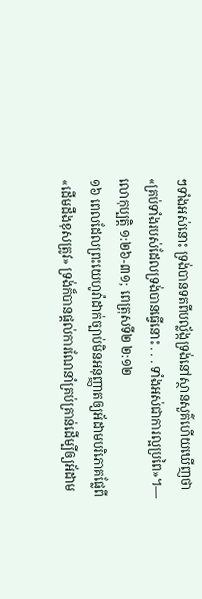ៗទាំងអស់នោះ ទ្រង់បានទតពីបល្ល័ង្កទ្រង់នៅស្ថានសួគ៌ហើយឃើញថា «គ្រប់ទាំងរបស់ដែលទ្រង់បានធ្វើនោះ . . . ទាំងអស់ជាការល្អប្រពៃ»។—លោកុប្បត្តិ ១:២៦-៣១; ពេត្រុសទី២ ២:១២
១៦ ពេលដែលព្រះយេហូវ៉ាដាក់ច្បាប់មិនអនុញ្ញាតឲ្យអ័ដាមបរិភោគផ្លែពី«ដើមដឹងខុសត្រូវ» ទ្រង់ក៏បានផ្ដល់ការណែនាំគ្រប់គ្រាន់ដើម្បីឲ្យអ័ដាម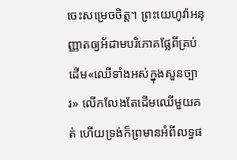ចេះសម្រេចចិត្ត។ ព្រះយេហូវ៉ាអនុញ្ញាតឲ្យអ័ដាមបរិភោគផ្លែពីគ្រប់ដើម«ឈើទាំងអស់ក្នុងសួនច្បារ» លើកលែងតែដើមឈើមួយគត់ ហើយទ្រង់ក៏ព្រមានអំពីលទ្ធផ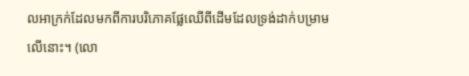លអាក្រក់ដែលមកពីការបរិភោគផ្លែឈើពីដើមដែលទ្រង់ដាក់បម្រាមលើនោះ។ (លោ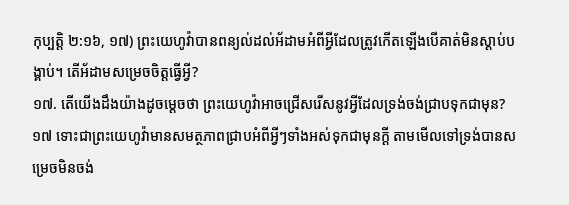កុប្បត្តិ ២:១៦, ១៧) ព្រះយេហូវ៉ាបានពន្យល់ដល់អ័ដាមអំពីអ្វីដែលត្រូវកើតឡើងបើគាត់មិនស្ដាប់បង្គាប់។ តើអ័ដាមសម្រេចចិត្តធ្វើអ្វី?
១៧. តើយើងដឹងយ៉ាងដូចម្ដេចថា ព្រះយេហូវ៉ាអាចជ្រើសរើសនូវអ្វីដែលទ្រង់ចង់ជ្រាបទុកជាមុន?
១៧ ទោះជាព្រះយេហូវ៉ាមានសមត្ថភាពជ្រាបអំពីអ្វីៗទាំងអស់ទុកជាមុនក្ដី តាមមើលទៅទ្រង់បានសម្រេចមិនចង់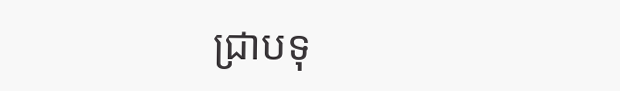ជ្រាបទុ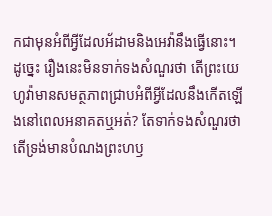កជាមុនអំពីអ្វីដែលអ័ដាមនិងអេវ៉ានឹងធ្វើនោះ។ ដូច្នេះ រឿងនេះមិនទាក់ទងសំណួរថា តើព្រះយេហូវ៉ាមានសមត្ថភាពជ្រាបអំពីអ្វីដែលនឹងកើតឡើងនៅពេលអនាគតឬអត់? តែទាក់ទងសំណួរថា តើទ្រង់មានបំណងព្រះហឫ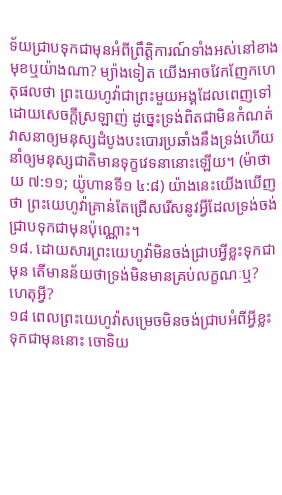ទ័យជ្រាបទុកជាមុនអំពីព្រឹត្ដិការណ៍ទាំងអស់នៅខាងមុខឬយ៉ាងណា? ម្យ៉ាងទៀត យើងអាចវែកញែកហេតុផលថា ព្រះយេហូវ៉ាជាព្រះមួយអង្គដែលពេញទៅដោយសេចក្ដីស្រឡាញ់ ដូច្នេះទ្រង់ពិតជាមិនកំណត់វាសនាឲ្យមនុស្សដំបូងបះបោរប្រឆាំងនឹងទ្រង់ហើយនាំឲ្យមនុស្សជាតិមានទុក្ខវេទនានោះឡើយ។ (ម៉ាថាយ ៧:១១; យ៉ូហានទី១ ៤:៨) យ៉ាងនេះយើងឃើញថា ព្រះយេហូវ៉ាគ្រាន់តែជ្រើសរើសនូវអ្វីដែលទ្រង់ចង់ជ្រាបទុកជាមុនប៉ុណ្ណោះ។
១៨. ដោយសារព្រះយេហូវ៉ាមិនចង់ជ្រាបអ្វីខ្លះទុកជាមុន តើមានន័យថាទ្រង់មិនមានគ្រប់លក្ខណៈឬ? ហេតុអ្វី?
១៨ ពេលព្រះយេហូវ៉ាសម្រេចមិនចង់ជ្រាបអំពីអ្វីខ្លះទុកជាមុននោះ ចោទិយ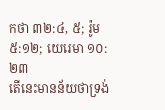កថា ៣២:៤, ៥; រ៉ូម ៥:១២; យេរេមា ១០:២៣
តើនេះមានន័យថាទ្រង់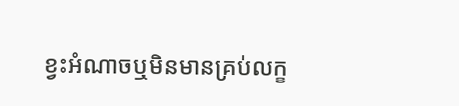ខ្វះអំណាចឬមិនមានគ្រប់លក្ខ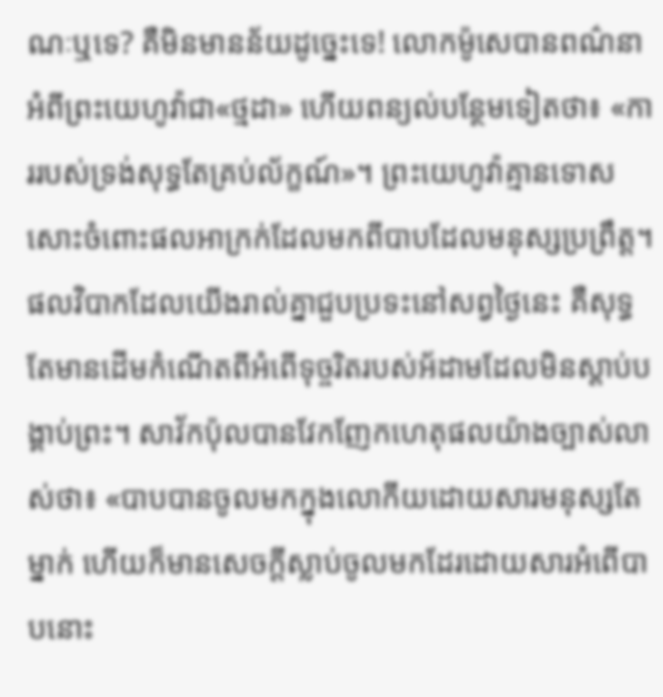ណៈឬទេ? គឺមិនមានន័យដូច្នេះទេ! លោកម៉ូសេបានពណ៌នាអំពីព្រះយេហូវ៉ាជា«ថ្មដា» ហើយពន្យល់បន្ថែមទៀតថា៖ «ការរបស់ទ្រង់សុទ្ធតែគ្រប់ល័ក្ខណ៍»។ ព្រះយេហូវ៉ាគ្មានទោសសោះចំពោះផលអាក្រក់ដែលមកពីបាបដែលមនុស្សប្រព្រឹត្ត។ ផលវិបាកដែលយើងរាល់គ្នាជួបប្រទះនៅសព្វថ្ងៃនេះ គឺសុទ្ធតែមានដើមកំណើតពីអំពើទុច្ចរិតរបស់អ័ដាមដែលមិនស្ដាប់បង្គាប់ព្រះ។ សាវ័កប៉ុលបានវែកញែកហេតុផលយ៉ាងច្បាស់លាស់ថា៖ «បាបបានចូលមកក្នុងលោកីយដោយសារមនុស្សតែម្នាក់ ហើយក៏មានសេចក្ដីស្លាប់ចូលមកដែរដោយសារអំពើបាបនោះ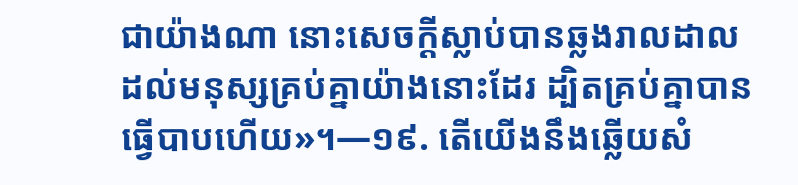ជាយ៉ាងណា នោះសេចក្ដីស្លាប់បានឆ្លងរាលដាលដល់មនុស្សគ្រប់គ្នាយ៉ាងនោះដែរ ដ្បិតគ្រប់គ្នាបានធ្វើបាបហើយ»។—១៩. តើយើងនឹងឆ្លើយសំ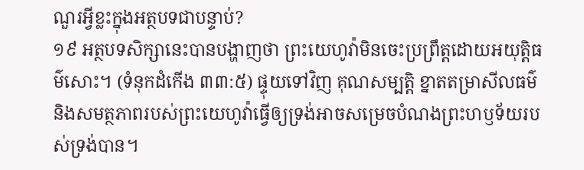ណួរអ្វីខ្លះក្នុងអត្ថបទជាបន្ទាប់?
១៩ អត្ថបទសិក្សានេះបានបង្ហាញថា ព្រះយេហូវ៉ាមិនចេះប្រព្រឹត្តដោយអយុត្ដិធម៌សោះ។ (ទំនុកដំកើង ៣៣:៥) ផ្ទុយទៅវិញ គុណសម្បត្ដិ ខ្នាតតម្រាសីលធម៌ និងសមត្ថភាពរបស់ព្រះយេហូវ៉ាធ្វើឲ្យទ្រង់អាចសម្រេចបំណងព្រះហឫទ័យរបស់ទ្រង់បាន។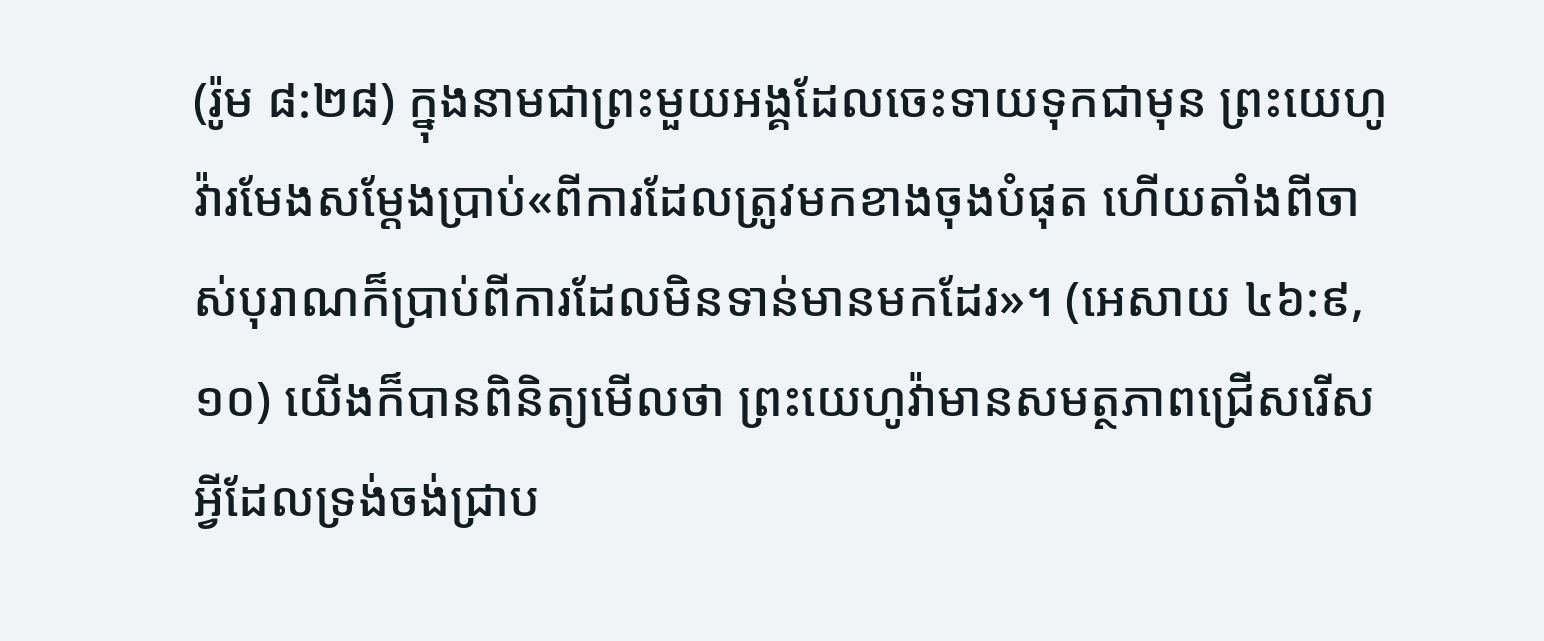(រ៉ូម ៨:២៨) ក្នុងនាមជាព្រះមួយអង្គដែលចេះទាយទុកជាមុន ព្រះយេហូវ៉ារមែងសម្ដែងប្រាប់«ពីការដែលត្រូវមកខាងចុងបំផុត ហើយតាំងពីចាស់បុរាណក៏ប្រាប់ពីការដែលមិនទាន់មានមកដែរ»។ (អេសាយ ៤៦:៩, ១០) យើងក៏បានពិនិត្យមើលថា ព្រះយេហូវ៉ាមានសមត្ថភាពជ្រើសរើសអ្វីដែលទ្រង់ចង់ជ្រាប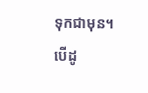ទុកជាមុន។ បើដូ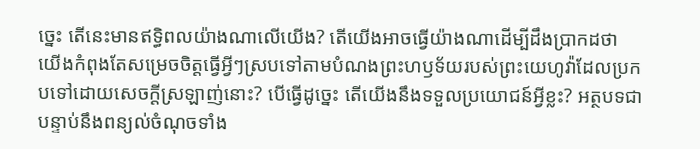ច្នេះ តើនេះមានឥទ្ធិពលយ៉ាងណាលើយើង? តើយើងអាចធ្វើយ៉ាងណាដើម្បីដឹងប្រាកដថា យើងកំពុងតែសម្រេចចិត្តធ្វើអ្វីៗស្របទៅតាមបំណងព្រះហឫទ័យរបស់ព្រះយេហូវ៉ាដែលប្រកបទៅដោយសេចក្ដីស្រឡាញ់នោះ? បើធ្វើដូច្នេះ តើយើងនឹងទទួលប្រយោជន៍អ្វីខ្លះ? អត្ថបទជាបន្ទាប់នឹងពន្យល់ចំណុចទាំង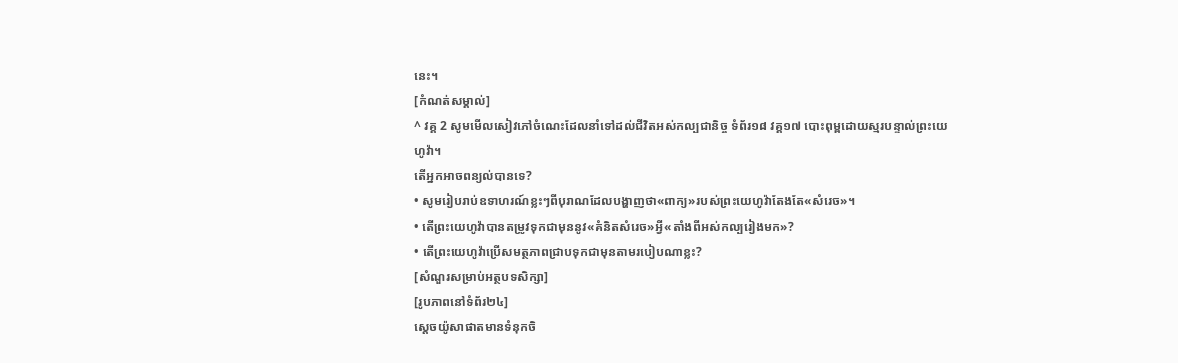នេះ។
[កំណត់សម្គាល់]
^ វគ្គ 2 សូមមើលសៀវភៅចំណេះដែលនាំទៅដល់ជីវិតអស់កល្បជានិច្ច ទំព័រ១៨ វគ្គ១៧ បោះពុម្ពដោយស្មរបន្ទាល់ព្រះយេហូវ៉ា។
តើអ្នកអាចពន្យល់បានទេ?
• សូមរៀបរាប់ឧទាហរណ៍ខ្លះៗពីបុរាណដែលបង្ហាញថា«ពាក្យ»របស់ព្រះយេហូវ៉ាតែងតែ«សំរេច»។
• តើព្រះយេហូវ៉ាបានតម្រូវទុកជាមុននូវ«គំនិតសំរេច»អ្វី«តាំងពីអស់កល្បរៀងមក»?
• តើព្រះយេហូវ៉ាប្រើសមត្ថភាពជ្រាបទុកជាមុនតាមរបៀបណាខ្លះ?
[សំណួរសម្រាប់អត្ថបទសិក្សា]
[រូបភាពនៅទំព័រ២៤]
ស្តេចយ៉ូសាផាតមានទំនុកចិ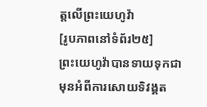ត្តលើព្រះយេហូវ៉ា
[រូបភាពនៅទំព័រ២៥]
ព្រះយេហូវ៉ាបានទាយទុកជាមុនអំពីការសោយទិវង្គត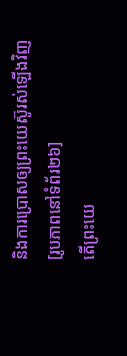និងការប្រោសឲ្យព្រះយេស៊ូរស់ឡើងវិញ
[រូបភាពនៅទំព័រ២៦]
តើព្រះយេ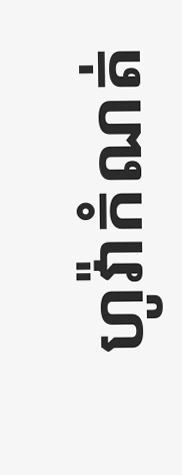ហូវ៉ាកំណត់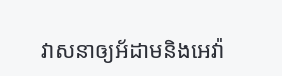វាសនាឲ្យអ័ដាមនិងអេវ៉ា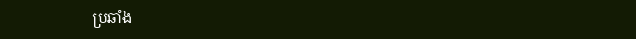ប្រឆាំង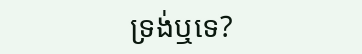ទ្រង់ឬទេ?